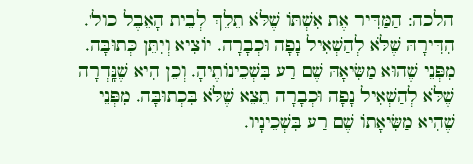הלכה: הַמַּדִּיר אֶת אִשְׁתּוֹ שֶׁלֹּא תֵלֵךְ לְבֵית הָאֵבֶל כול'. הִדִּירָהּ שֶׁלֹּא לְהַשְׁאִיל נָפָה וּכְבָרָה. יוֹצִיא וְיִתֵּן כְּתוּבָּה. מִפְּנֵי שֶׁהוּא מַשִּׂיאָהּ שֶׁם רַע בִּשְׁכֵינוֹתֶיהָ. וְכֵן הִיא שֶׁנָּֽדְרָה שֶׁלֹּא לְהַשְׁאִיל נָפָה וּכְבָרָה תֵצֵא שֶׁלֹּא בִּכְתוּבָּה. מִפְּנֵי שֶׁהִיא מַשִּׂיאָתוֹ שֶׁם רַע בִּשְׁכֵינָיו.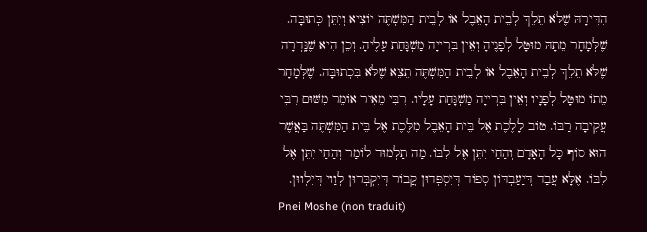הִדִּירָהּ שֶׁלֹּא תֵלֵךְ לְבֵית הָאֵבֶל אוֹ לְבֵית הַמִּשְׁתֶּה יוֹצִיא וְיִתֵּן כְּתוּבָּה. שֶׁלְּמָחָר מֵתָהּ מוּטָּל לְפָנֶיהָ וְאֵין בִּרְייָה מַשְׁגָּחַת עָלֶיהָ. וְכֵן הִיא שֶׁנָּֽדְרָה שֶׁלֹּא תֵלֵךְ לְבֵית הָאֵבֶל אוֹ לְבֵית הַמִּשְׁתֶּה תֵצֵא שֶׁלֹּא בִּכְתוּבָּה. שֶׁלְּמָחָר מֵתוֹ מוּטָּל לְפָנָיו וְאֵין בִּרְייָה מַשְׁגָּחַת עָלָיו. רִבִּי מֵאִיר אוֹמֵר מִשּׁוּם רִבִּי עֲקִיבָה רַבּוֹ. טוֹב לָלֶכֶת אֶל בֵּית הָאֵבֶל מִלֶּכֶת אֶל בֵּית הַמִּשְׁתֶּה בַּאֲשֶׁר הוּא סוֹף כָּל הָאָדָם וְהַחַי יִתֵּן אֶל לִבּוֹ. מַה תַלְמוּד לוֹמַר וְהַחַי יִתֵּן אֶל לִבּוֹ. אֶלָּא עֲבַד דְּיַעַבְדּוֹן סְפוֹד דְּיִסְפְּדוּן קֲבוֹר דְּיִקְבְּרוּן לְוַוי דְּיִלְווּן.
Pnei Moshe (non traduit)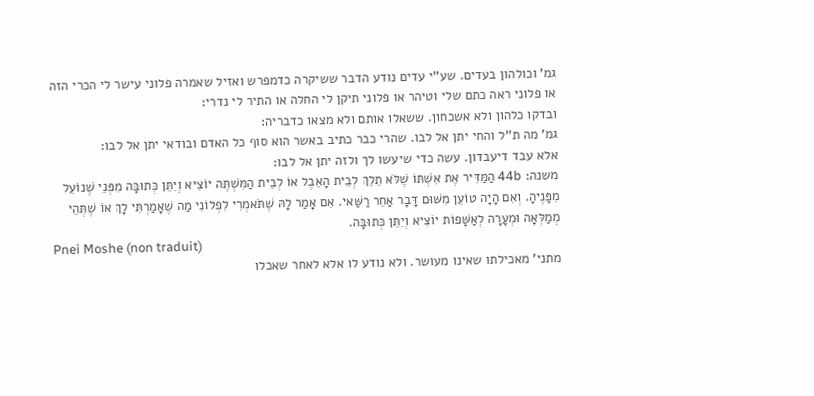גמ' וכולהון בעדים. שע''י עדים נודע הדבר ששיקרה כדמפרש ואזיל שאמרה פלוני עישר לי הכרי הזה או פלוני ראה כתם שלי וטיהר או פלוני תיקן לי החלה או התיר לי נדרי:
ובדקו כלהון ולא אשכחון. ששאלו אותם ולא מצאו כדבריה:
גמ' מה ת''ל והחי יתן אל לבו. שהרי כבר כתיב באשר הוא סוף כל האדם ובודאי יתן אל לבו:
אלא עבד דיעבדון. עשה כדי שיעשו לך ולזה יתן אל לבו:
משנה: 44b הַמַּדִּיר אֶת אִשְׁתּוֹ שֶׁלֹּא תֵלֵךְ לְבֵית הָאֵבֶל אוֹ לְבֵית הַמִּשְׁתֶּה יוֹצִיא וְיִתֵּן כְּתוּבָּה מִפְּנֵי שֶׁנוֹעֵל מִפָּנֶיהָ. וְאִם הָיָה טוֹעֵן מִשּׁוּם דָּבָר אַחֵר רַשַּׁאי. אִם אָמַר לָהּ שֶׁתֹּאמְרִי לִפְלוֹנִי מַה שֶׁאָמַרְתִּי לָךְ אוֹ שֶׁתְּהֵי מְמַלְּאָה וּמְעָרָה לְאַשָּׁפוֹת יוֹצִיא וְיִתֵּן כְּתוּבָּה.
Pnei Moshe (non traduit)
מתני' מאכילתו שאינו מעושר. ולא נודע לו אלא לאחר שאכלו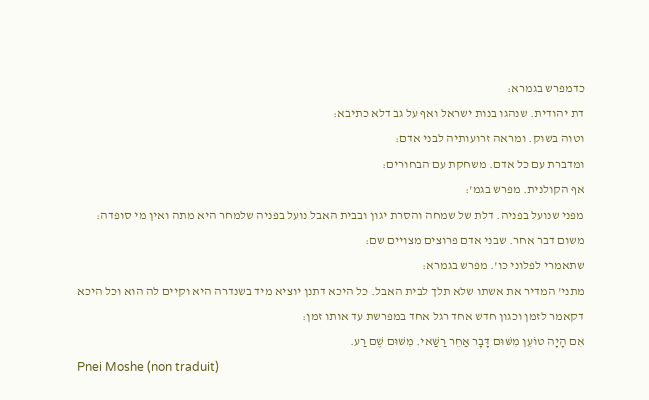כדמפרש בגמרא:
דת יהודית. שנהגו בנות ישראל ואף על גב דלא כתיבא:
וטוה בשוק. ומראה זרועותיה לבני אדם:
ומדברת עם כל אדם. משחקת עם הבחורים:
אף הקולנית. מפרש בגמ':
מפני שנועל בפניה. דלת של שמחה והסרת יגון ובבית האבל נועל בפניה שלמחר היא מתה ואין מי סופדה:
משום דבר אחר. שבני אדם פרוצים מצויים שם:
שתאמרי לפלוני כו'. מפרש בגמרא:
מתני' המדיר את אשתו שלא תלך לבית האבל. כל היכא דתנן יוציא מיד בשנדרה היא וקיים לה הוא וכל היכא דקאמר לזמן וכגון חדש אחד רגל אחד במפרשת עד אותו זמן:
אִם הָיָה טוֹעֵן מִשּׁוּם דָּבָר אַחֵר רַשַּׁאי. מִשּׁוּם שֶׁם רַע.
Pnei Moshe (non traduit)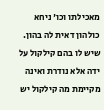מאכילתו וכו' ניחא כולהון דאית לה בהון. שיש לו בהם קילקול על ידה אלא נודרת ואינה מקיימת מה קילקול יש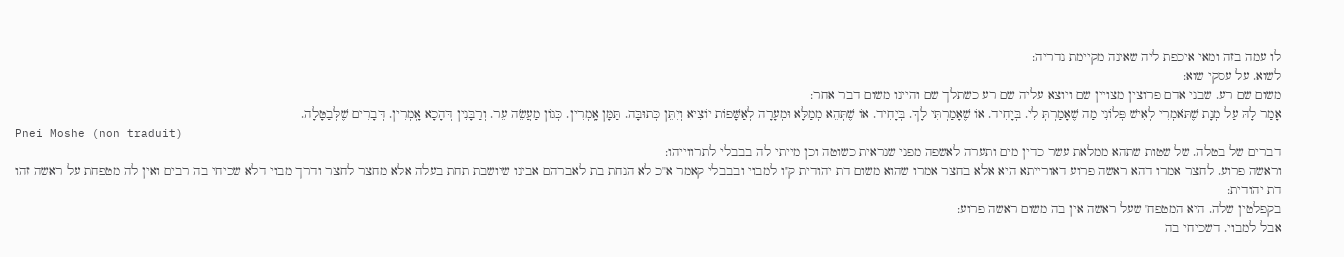לו עמה בזה ומאי איכפת ליה שאינה מקיימת נדריה:
לשוא. על עסקי שוא:
משום שם רע. שבני אדם פרוצין מצויין שם ויוצא עליה שם רע כשתלך שם והיינו משום דבר אחר:
אָמַר לָהּ עַל מְנָת שֶׁתֹּאמְרִי לְאִישׁ פְּלוֹנִי מַה שֶׁאָמַרְתְּ לִי. בְּיָחִיד. אוֹ שֶׁאָמַרְתִּי לָךְ. בְּיָחִיד. אוֹ שֶׁתְּהֵא מְמַלָּא וּמְעָרָה לְאַשָּׁפוֹת יוֹצִיא וְיִתֵּן כְּתוּבָּה. תַּמָּן אָֽמְרִין. כְּגוֹן מַעֲשֵׂה עֵר. וְרַבָּנִין דְּהָכָא אָֽמְרִין. דְּבָרִים שֶׁלְּבַטָּלָה.
Pnei Moshe (non traduit)
דברים של בטלה. של שטות שתהא ממלאת עשר כדין מים ותערה לאשפה מפני שנראית כשוטה וכן מייתי לה בבבלי לתרווייהו:
וראשה פרוע. לחצר אמרו דהא ראשה פרוע דאורייתא היא אלא בחצר אמרו שהוא משום דת יהודית ק''ו למבוי ובבבלי קאמר א''כ לא הנחת בת לאברהם אבינו שיושבת תחת בעלה אלא מחצר לחצר ודרך מבוי דלא שכיחי בה רבים ואין לה מטפחת על ראשה זהו דת יהודית:
בקפלטין שלה. היא המטפח' שעל ראשה אין בה משום ראשה פרוע:
אבל למבוי. דשכיחי בה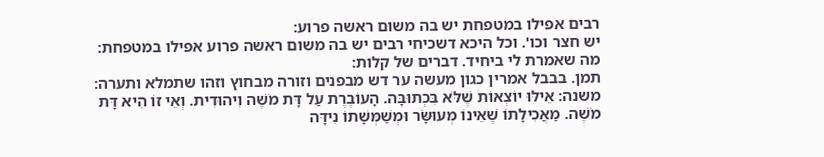רבים אפילו במטפחת יש בה משום ראשה פרוע:
יש חצר וכו'. וכל היכא דשכיחי רבים יש בה משום ראשה פרוע אפילו במטפחת:
מה שאמרת לי ביחיד. דברים של קלות:
תמן. בבבל אמרין כגון מעשה ער דש מבפנים וזורה מבחוץ וזהו שתמלא ותערה:
משנה: אֵילּוּ יוֹצְאוֹת שֶׁלֹּא בִּכְתוּבָּה. הָעוֹבֶרֶת עַל דָּת מֹשֶׁה וִיהוּדִית. וְאֵי זוֹ הִיא דָּת מֹשֶׁה. מַאֲכִילָתוֹ שֶׁאֵינוֹ מְעוּשָּׂר וּמְשַׁמְּשָׁתוֹ נִידָּה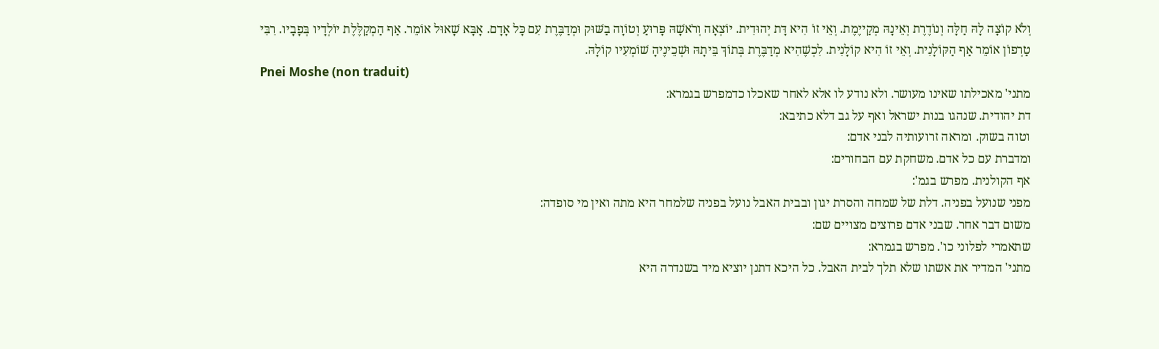וְלֹא קוֹצָה לָהּ חַלָּה וְנוֹדֶרֶת וְאֵינָהּ מְקַייֶמֶת. וְאֵי זוֹ הִיא דָּת יְהוּדִית. יוֹצְאָה וְרֹאשָׁהּ פָּרוּעַ וְטוֹוָה בַשּׁוּק וּמְדַבֶּרֶת עִם כָּל אָדָם. אָבָּא שָׁאוּל אוֹמֵר. אַף הַמְקַלֶּלֶת יוֹלְדָיו בְּפָבָיו. רִבִּי טַרְפוֹן אוֹמֵר אַף הַקּוֹלָנִית. וְאֵי זוֹ הִיא קוֹלָנִית. לִכְשֶׁהִיא מְדַבֶּרֶת בְּתוֹךְ בֵּיתָהּ וּשְׁכֵינֶיהָ שׁוֹמְעִיו קוֹלָהּ.
Pnei Moshe (non traduit)
מתני' מאכילתו שאינו מעושר. ולא נודע לו אלא לאחר שאכלו כדמפרש בגמרא:
דת יהודית. שנהגו בנות ישראל ואף על גב דלא כתיבא:
וטוה בשוק. ומראה זרועותיה לבני אדם:
ומדברת עם כל אדם. משחקת עם הבחורים:
אף הקולנית. מפרש בגמ':
מפני שנועל בפניה. דלת של שמחה והסרת יגון ובבית האבל נועל בפניה שלמחר היא מתה ואין מי סופדה:
משום דבר אחר. שבני אדם פרוצים מצויים שם:
שתאמרי לפלוני כו'. מפרש בגמרא:
מתני' המדיר את אשתו שלא תלך לבית האבל. כל היכא דתנן יוציא מיד בשנדרה היא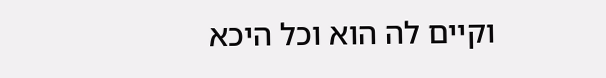וקיים לה הוא וכל היכא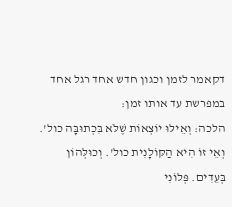דקאמר לזמן וכגון חדש אחד רגל אחד במפרשת עד אותו זמן:
הלכה: וְאֵילּוּ יוֹצְאוֹת שֶׁלֹּא בִּכְתוּבָּה כול'. וְאֵי זוֹ הִיא הַקּוֹלָנִית כול'. וְכוּלְּהוֹן בְּעֵדִים. פְּלוֹנִי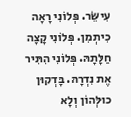עִישֵּׂר. פְּלוֹנִי רָאָה כִיתְמִן. פְּלוֹנִי קָצָה חַלָּתָהּ. פְּלוֹנִי הִתִּיר אֶת נִדְרָהּ. בָּדְקוּן כוּלְּהוֹן וְלָא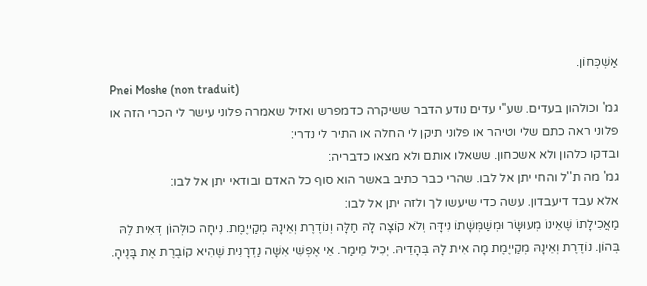אַשְׁכְּחוֹן.
Pnei Moshe (non traduit)
גמ' וכולהון בעדים. שע''י עדים נודע הדבר ששיקרה כדמפרש ואזיל שאמרה פלוני עישר לי הכרי הזה או פלוני ראה כתם שלי וטיהר או פלוני תיקן לי החלה או התיר לי נדרי:
ובדקו כלהון ולא אשכחון. ששאלו אותם ולא מצאו כדבריה:
גמ' מה ת''ל והחי יתן אל לבו. שהרי כבר כתיב באשר הוא סוף כל האדם ובודאי יתן אל לבו:
אלא עבד דיעבדון. עשה כדי שיעשו לך ולזה יתן אל לבו:
מַאֲכִילָתוֹ שֶׁאֵינוֹ מְעוּשָּׂר וּמְשַׁמְּשָׁתוֹ נִידָּה וְלֹא קוֹצָה לָהּ חַלָּה וְנוֹדֶרֶת וְאֵינָהּ מְקַייֶמֶת. נִיחָה כוּלְּהוֹן דְּאִית לֵהּ בְּהוֹן. נוֹדֶרֶת וְאֵינָהּ מְקַייֶמֶת מָה אִית לָהּ בְּהָדֵיהּ. יְכִיל מֵימַר. אֵי אֶפְשִׁי אִשָּׁה נַדְרָנִית שֶׁהִיא קוֹבֶרֶת אֶת בָּנֶיהָ.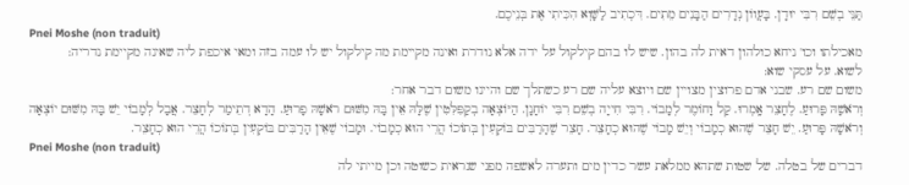תַּנֵּי בְשֵׁם רִבִּי יוּדָן. בָּעֲווֹן נְדָרִים הַבָּנִים מֵתִים. דִּכְתִיב לַשָּׁוְא הִכִּיתִי אֶת בְּנֵיכֶם.
Pnei Moshe (non traduit)
מאכילתו וכו' ניחא כולהון דאית לה בהון. שיש לו בהם קילקול על ידה אלא נודרת ואינה מקיימת מה קילקול יש לו עמה בזה ומאי איכפת ליה שאינה מקיימת נדריה:
לשוא. על עסקי שוא:
משום שם רע. שבני אדם פרוצין מצויין שם ויוצא עליה שם רע כשתלך שם והיינו משום דבר אחר:
וְרֹאשָׁהּ פָּרוּעַ. לֶחָצֵר אָֽמְרוּ. קַל וָחוֹמֶר לְמָבוֹי. רִבִּי חִייָה בְשֵׁם רִבִּי יוֹחָנָן. הַיּוֹצְאָה בְקַפִּלִּטִין שֶׁלָּהּ אֵין בָּהּ מִשּׁוּם רֹאשָׁהּ פָרוּעַ. הָדָא דְתֵימַר לְחָצֵר. אֲבָל לְמָבוֹי יֵשׁ בָּהּ מִשּׁוּם יוֹצְאָה וְרֹאשָׁהּ פָּרוּעַ. יֵשׁ חָצֵר שֶׁהוּא כְמָבוֹי וְיֵשׁ מָבוֹי שֶׁהוּא כְחָצֵר. חָצֵר שֶׁהָרַבִּים בּוֹקְעִין בְּתוֹכוֹ הֲרֵי הוּא כְמָבוֹי. וּמָבוֹי שֶׁאֵין הָרַבִּים בּוֹקְעִין בְּתוֹכוֹ הֲרֵי הוּא כְחָצֵר.
Pnei Moshe (non traduit)
דברים של בטלה. של שטות שתהא ממלאת עשר כדין מים ותערה לאשפה מפני שנראית כשוטה וכן מייתי לה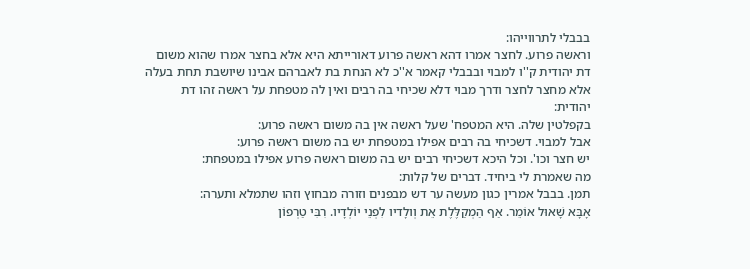בבבלי לתרווייהו:
וראשה פרוע. לחצר אמרו דהא ראשה פרוע דאורייתא היא אלא בחצר אמרו שהוא משום דת יהודית ק''ו למבוי ובבבלי קאמר א''כ לא הנחת בת לאברהם אבינו שיושבת תחת בעלה אלא מחצר לחצר ודרך מבוי דלא שכיחי בה רבים ואין לה מטפחת על ראשה זהו דת יהודית:
בקפלטין שלה. היא המטפח' שעל ראשה אין בה משום ראשה פרוע:
אבל למבוי. דשכיחי בה רבים אפילו במטפחת יש בה משום ראשה פרוע:
יש חצר וכו'. וכל היכא דשכיחי רבים יש בה משום ראשה פרוע אפילו במטפחת:
מה שאמרת לי ביחיד. דברים של קלות:
תמן. בבבל אמרין כגון מעשה ער דש מבפנים וזורה מבחוץ וזהו שתמלא ותערה:
אָבָּא שָׁאוּל אוֹמֵר. אַף הַמְקַלֶּלֶת אֵת וְולָדיו לִפְנֵי יוֹלְדָיו. רִבִּי טַרְפוֹן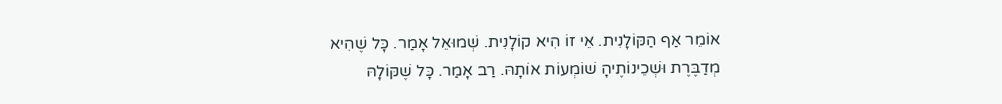אוֹמֵר אַף הַקּוֹלָנִית. אֵי זוֹ הִיא קוֹלָנִית. שְׁמוּאֵל אָמַר. כָּל שֶׁהִיא מְדַבֶּרֶת וּשְׁכֵינוֹתֶיהָ שׁוֹמְעוֹת אוֹתָהּ. רַב אָמַר. כָּל שֶׁקּוֹלָהּ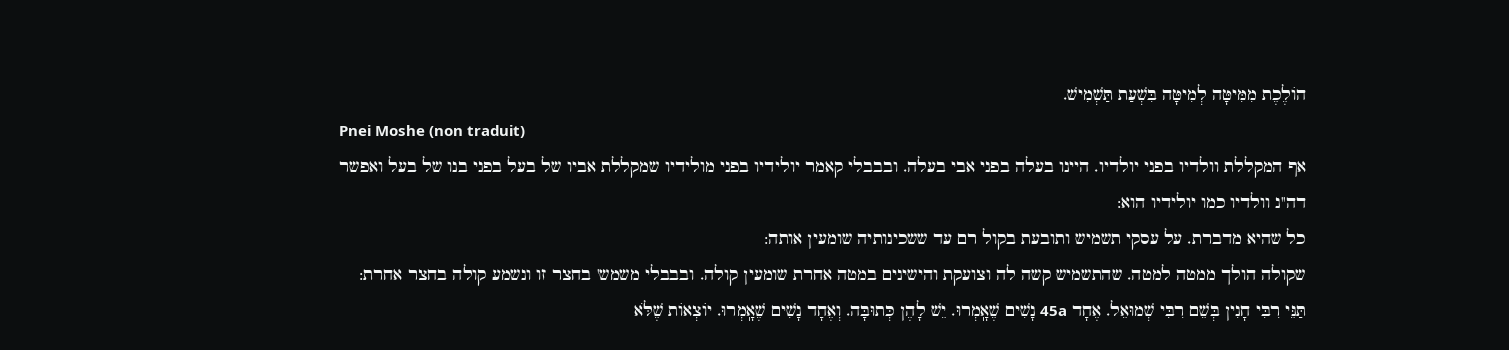הוֹלֶכֶת מִמִּיטָּה לְמִיטָּה בִּשְׁעַת תַּשְׁמִישׁ.
Pnei Moshe (non traduit)
אף המקללת וולדיו בפני יולדיו. היינו בעלה בפני אבי בעלה. ובבבלי קאמר יולידיו בפני מולידיו שמקללת אביו של בעל בפני בנו של בעל ואפשר דה''נ וולדיו כמו יולידיו הוא:
כל שהיא מדברת. על עסקי תשמיש ותובעת בקול רם עד ששכינותיה שומעין אותה:
שקולה הולך ממטה למטה. שהתשמיש קשה לה וצועקת והישינים במטה אחרת שומעין קולה. ובבבלי משמש' בחצר זו ונשמע קולה בחצר אחרת:
תַּנֵּי רִבִּי חָנִין בְּשֵׁם רִבִּי שְׁמוּאֵל. אֶחָד 45a נָשִׁים שֶׁאָֽמְרוּ. יֵשׁ לָהֶן כְּתוּבָּה. וְאֶחָד נָשִׁים שֶׁאָֽמְרוּ. יוֹצְאוֹת שֶׁלֹּא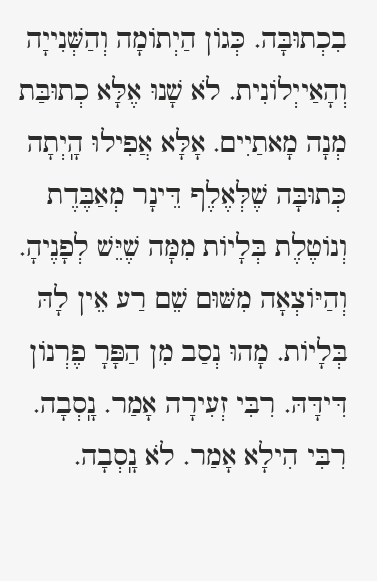בִכְתוּבָּה. כְּגוֹן הַיְתוֹמָה וְהַשְּׁנִייָה וְהָאַייְלוֹנִית. לֹא שָׁנוּ אֶלָּא כְתוּבַּת מְנָה מָאתַיִים. אָלָּא אֲפִילוּ הָֽיְתָה כְּתוּבָּה שֶׁלְּאֶלֶף דֵּינָר מְאַבֶּדֶת וְנוֹטֶלֶת בְּלָיוֹת מִמָּה שֶׁיֵּשׁ לְפָנֶיהָ. וְהַיּוֹצְאָה מִשּׁוּם שֵׁם רַע אֵין לָהּ בְּלָיוֹת. מָהוּ נְסַב מִן הַפָּרָ פֶרְנוֹן דִּידָּהּ. רִבִּי זְעִירָה אָמַר. נָֽסְבָה. רִבִּי הִילָא אָמַר. לֹא נָֽסְבָה.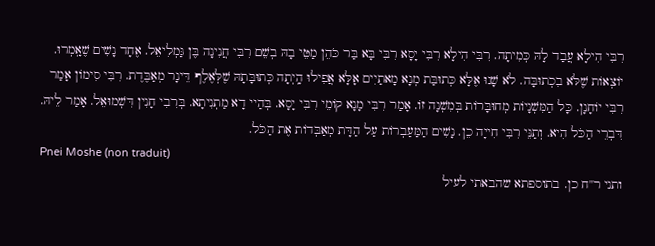רִבִּי הִילָא עֲבַד לָהּ כְּמִיתָה. רִבִּי הִילָא רִבִּי יָסָא רִבִּי בָּא בַּר כֹּהֵן מַטֵּי בָהּ בְשֵׁם רִבִּי חֲנִינָה בֶּן גַּמְלִיאֵל. אֶחָד נָשִׁים שֶׁאָֽמְרוּ. יוֹצְאוֹת שֶׁלֹּא בִכְתוּבָּה. לֹא שָׁנוּ אֶלָּא כְּתוּבַּת מְנָא מָאתַיִים אָלָּא אֲפִילוּ הָֽיְתָה כְּתוּבָּתָהּ שֶׁלְּאֶלֶף דֵּינָר מְאַבֶּדֶת. רִבִּי סִימוֹן אָמַר רִבִּי יוֹחָנָן. כָּל הַמִּשְׁנָיוֹת מְחוּבָּרוֹת בְּמִשְׁנָה זוֹ. אָמַר רִבִּי מָנָא קוֹמֵי רִבִּי יָסָא. בְּהַיי דָא מַתְנִיתָא. בְּרִבִי חָנִין דִּשְׁמוּאֵל. אָמַר לֵיהּ. דִּבְרֵי הַכֹּל הִיא. וְתַנֵּי רִבִּי חִייָה כֵן. נָשִׁים הַמַּעַבְרוֹת עַל הַדָּת מְאַבְּדוֹת אֶת הַכֹּל.
Pnei Moshe (non traduit)
ותני ר''ח כן. בתוספתא שהבאתי לעיל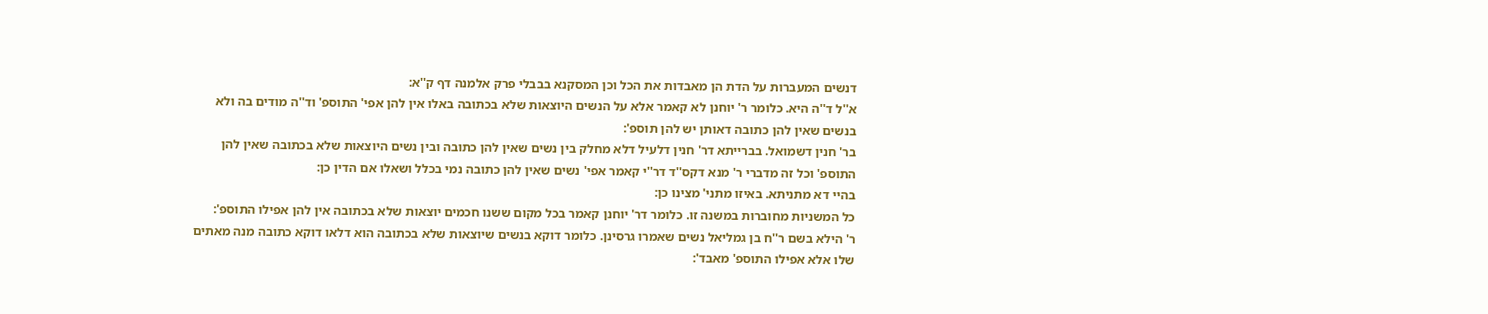דנשים המעברות על הדת הן מאבדות את הכל וכן המסקנא בבבלי פרק אלמנה דף ק''א:
א''ל ד''ה היא. כלומר ר' יוחנן לא קאמר אלא על הנשים היוצאות שלא בכתובה באלו אין להן אפי' התוספ' וד''ה מודים בה ולא בנשים שאין להן כתובה דאותן יש להן תוספ':
בר' חנין דשמואל. בברייתא דר' חנין דלעיל דלא מחלק בין נשים שאין להן כתובה ובין נשים היוצאות שלא בכתובה שאין להן התוספ' וכל זה מדברי ר' מנא דקס''ד דר''י קאמר אפי' נשים שאין להן כתובה נמי בכלל ושאלו אם הדין כן:
בהיי דא מתניתא. באיזו מתני' מצינו כן:
כל המשניות מחוברות במשנה זו. כלומר דר' יוחנן קאמר בכל מקום ששנו חכמים יוצאות שלא בכתובה אין להן אפילו התוספ':
ר' הילא בשם ר''ח בן גמליאל נשים שאמרו גרסינן. כלומר דוקא בנשים שיוצאות שלא בכתובה הוא דלאו דוקא כתובה מנה מאתים שלו אלא אפילו התוספ' מאבד':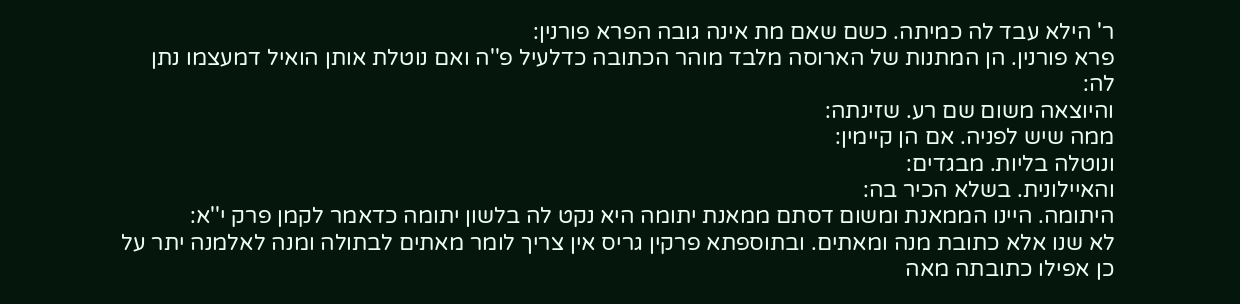ר' הילא עבד לה כמיתה. כשם שאם מת אינה גובה הפרא פורנין:
פרא פורנין. הן המתנות של הארוסה מלבד מוהר הכתובה כדלעיל פ''ה ואם נוטלת אותן הואיל דמעצמו נתן לה:
והיוצאה משום שם רע. שזינתה:
ממה שיש לפניה. אם הן קיימין:
ונוטלה בליות. מבגדים:
והאיילונית. בשלא הכיר בה:
היתומה. היינו הממאנת ומשום דסתם ממאנת יתומה היא נקט לה בלשון יתומה כדאמר לקמן פרק י''א:
לא שנו אלא כתובת מנה ומאתים. ובתוספתא פרקין גריס אין צריך לומר מאתים לבתולה ומנה לאלמנה יתר על כן אפילו כתובתה מאה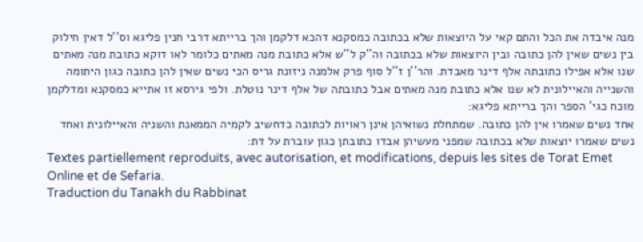מנה איבדה את הכל והתם קאי על היוצאות שלא בכתובה כמסקנא דהכא דלקמן והך ברייתא דרבי חנין פליגא וס''ל דאין חילוק בין נשים שאין להן כתובה ובין היוצאות שלא בכתובה וה''ק ל''ש אלא כתובת מנה מאתים כלומר לאו דוקא כתובת מנה מאתים שנו אלא אפילו כתובתה אלף דינר מאבדת. והר''ן ז''ל סוף פרק אלמנה ניזונת גריס הכי נשים שאין להן כתובה כגון היתומה והשנייה והאיילונית לא שנו אלא כתובת מנה מאתים אבל כתובתה של אלף דינר נוטלת. ולפי גירסא זו אתייא כמסקנא ומדלקמן מוכח כגי' הספר והך ברייתא פליגא:
אחד נשים שאמרו אין להן כתובה. שמתחלת נשואיהן אינן ראויות לכתובה כדחשיב לקמיה הממאנת והשניה והאיילונית ואחד נשים שאמרו יוצאות שלא בכתובה שמפני מעשיהן אבדו כתובתן כגון עוברת על דת:
Textes partiellement reproduits, avec autorisation, et modifications, depuis les sites de Torat Emet Online et de Sefaria.
Traduction du Tanakh du Rabbinat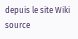depuis le site Wiki source